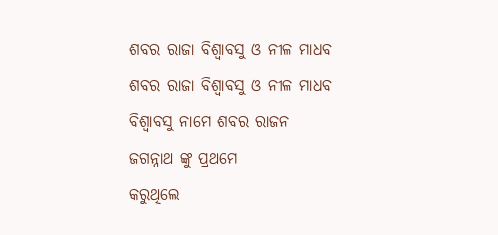ଶବର ରାଜା ବିଶ୍ଵାବସୁ ଓ ନୀଳ ମାଧବ
ଶବର ରାଜା ବିଶ୍ଵାବସୁ ଓ ନୀଳ ମାଧବ
ବିଶ୍ଵାବସୁ ନାମେ ଶବର ରାଜନ
ଜଗନ୍ନାଥ ଙ୍କୁ ପ୍ରଥମେ
କରୁଥିଲେ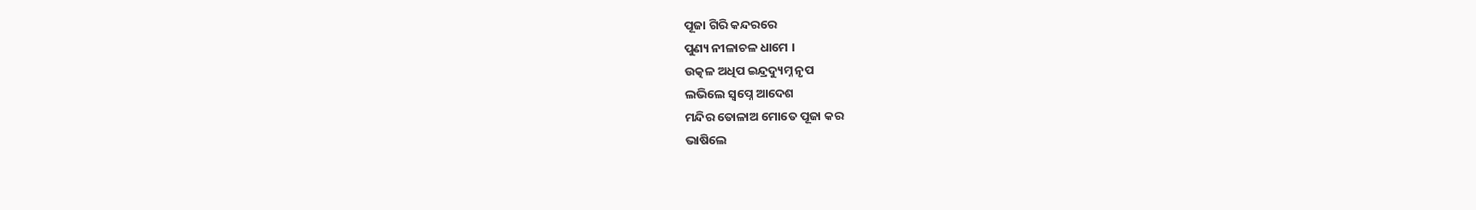ପୂଜା ଗିରି କନ୍ଦରରେ
ପୁଣ୍ୟ ନୀଳାଚଳ ଧାମେ ।
ଉତ୍କଳ ଅଧିପ ଇନ୍ଦ୍ରଦ୍ୟୁମ୍ନ ନୃପ
ଲଭିଲେ ସ୍ୱପ୍ନେ ଆଦେଶ
ମନ୍ଦିର ତୋଳାଅ ମୋତେ ପୂଜା କର
ଭାଷିଲେ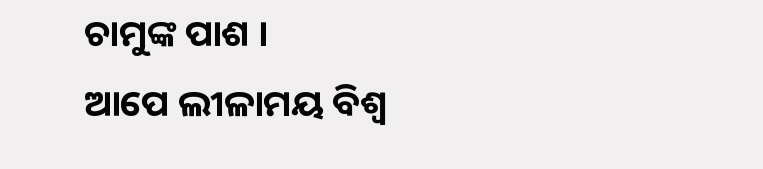ଚାମୁଙ୍କ ପାଶ ।
ଆପେ ଲୀଳାମୟ ବିଶ୍ଵ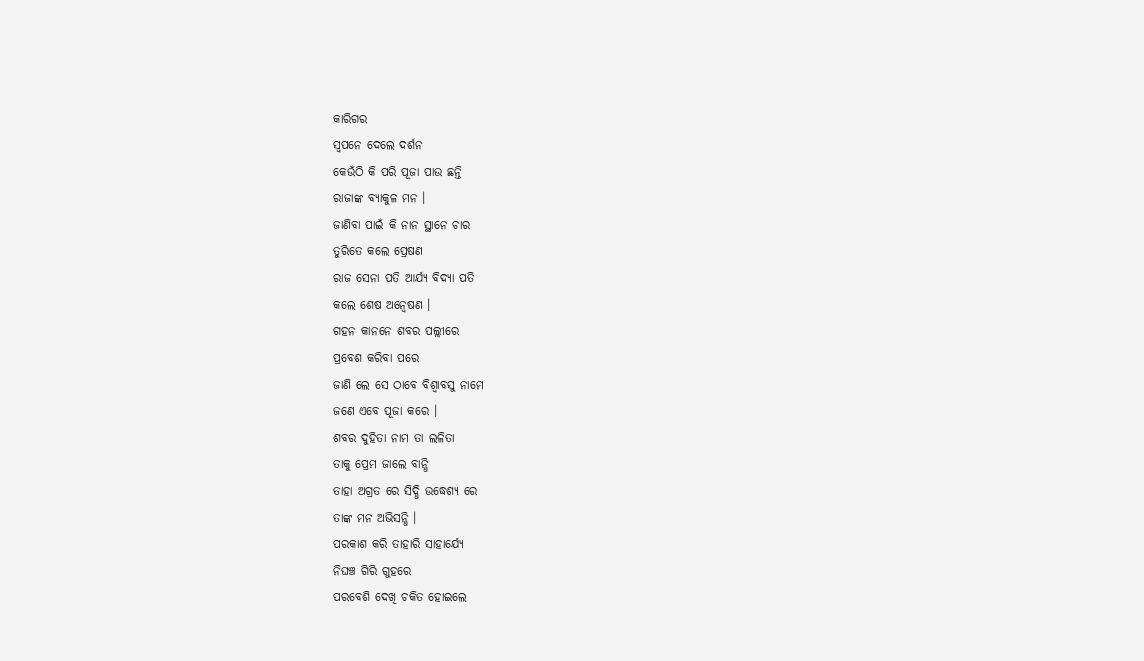କାରିଗର
ସ୍ୱପନେ ଦେଲେ ଦର୍ଶନ
କେଉଁଠି କି ପରି ପୂଜା ପାଉ ଛନ୍ତି
ରାଜାଙ୍କ ବ୍ୟାକୁଳ ମନ ।
ଜାଣିବା ପାଇଁ କି ନାନ ସ୍ଥାନେ ଚାର
ତୁରିତେ କଲେ ପ୍ରେଷଣ
ରାଜ ସେନା ପତି ଆର୍ଯ୍ୟ ବିଦ୍ୟା ପତି
କଲେ ଶେଷ ଅନ୍ୱେଷଣ ।
ଗହନ କାନନେ ଶବର ପଲ୍ଲୀରେ
ପ୍ରବେଶ କରିବା ପରେ
ଜାଣି ଲେ ସେ ଠାବେ ବିଶ୍ଵାବସୁ ନାମେ
ଜଣେ ଏବେ ପୂଜା କରେ ।
ଶବର ଦୁହିତା ନାମ ତା ଲଳିତା
ତାକୁ ପ୍ରେମ ଜାଲେ ବାନ୍ଧି
ତାହା ଅଗ୍ରତ ରେ ସିଦ୍ଧି ଉଦ୍ଧେଶ୍ୟ ରେ
ତାଙ୍କ ମନ ଅଭିସନ୍ଧି ।
ପରକାଶ କରି ତାହାରି ସାହାର୍ଯ୍ୟେ
ନିଘଞ୍ଚ ଗିରି ଗୁହରେ
ପରବେଶି ଦେଖି ଚକିତ ହୋଇଲେ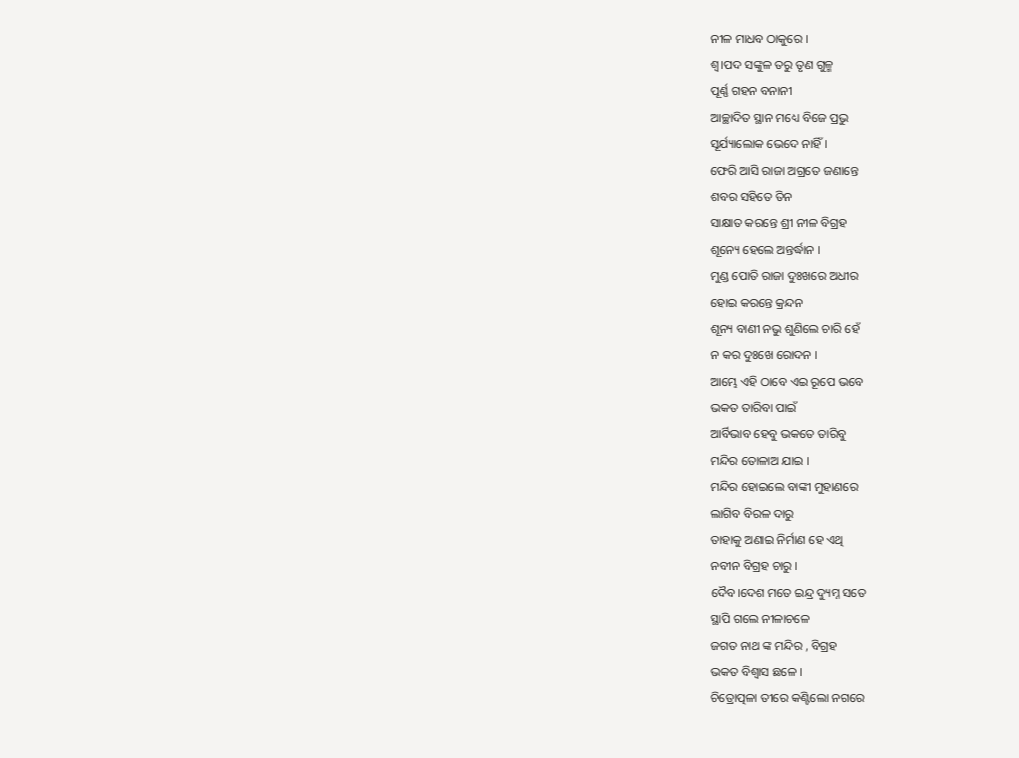ନୀଳ ମାଧବ ଠାକୁରେ ।
ଶ୍ୱ।ପଦ ସଙ୍କୁଳ ତରୁ ତୃଣ ଗୁଳ୍ମ
ପୂର୍ଣ୍ଣ ଗହନ ବନାନୀ
ଆଚ୍ଛାଦିତ ସ୍ଥାନ ମଧ୍ୟେ ବିଜେ ପ୍ରଭୁ
ସୂର୍ଯ୍ୟାଲୋକ ଭେଦେ ନାହିଁ ।
ଫେରି ଆସି ରାଜା ଅଗ୍ରତେ ଜଣାନ୍ତେ
ଶବର ସହିତେ ତିନ
ସାକ୍ଷାତ କରନ୍ତେ ଶ୍ରୀ ନୀଳ ବିଗ୍ରହ
ଶୂନ୍ୟେ ହେଲେ ଅନ୍ତର୍ଦ୍ଧାନ ।
ମୁଣ୍ଡ ପୋତି ରାଜା ଦୁଃଖରେ ଅଧୀର
ହୋଇ କରନ୍ତେ କ୍ରନ୍ଦନ
ଶୂନ୍ୟ ବାଣୀ ନଭୁ ଶୁଣିଲେ ଚାରି ହେଁ
ନ କର ଦୁଃଖେ ରୋଦନ ।
ଆମ୍ଭେ ଏହି ଠାବେ ଏଇ ରୂପେ ଭବେ
ଭକତ ତାରିବା ପାଇଁ
ଆର୍ବିଭାବ ହେବୁ ଭକତେ ତାରିବୁ
ମନ୍ଦିର ତୋଳାଅ ଯାଇ ।
ମନ୍ଦିର ହୋଇଲେ ବାଙ୍କୀ ମୁହାଣରେ
ଲାଗିବ ବିରଳ ଦାରୁ
ତାହାକୁ ଅଣାଇ ନିର୍ମାଣ ହେ ଏଥି
ନବୀନ ବିଗ୍ରହ ଚାରୁ ।
ଦୈବ।ଦେଶ ମତେ ଇନ୍ଦ୍ର ଦ୍ୟୁମ୍ନ ସତେ
ସ୍ଥାପି ଗଲେ ନୀଳାଚଳେ
ଜଗତ ନାଥ ଙ୍କ ମନ୍ଦିର , ବିଗ୍ରହ
ଭକତ ବିଶ୍ୱାସ ଛଳେ ।
ଚିତ୍ରୋତ୍ପଳା ତୀରେ କଣ୍ଟିଲୋ ନଗରେ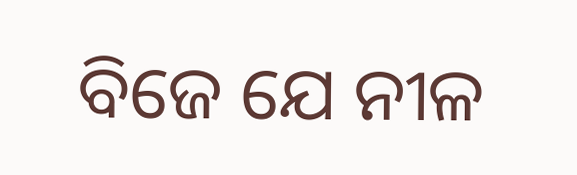ବିଜେ ଯେ ନୀଳ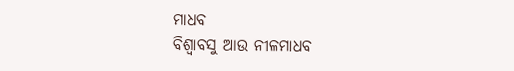ମାଧବ
ବିଶ୍ୱାବସୁ ଆଉ ନୀଳମାଧବ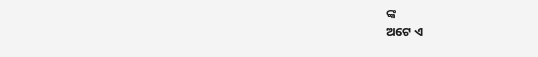ଙ୍କ
ଅଟେ ଏ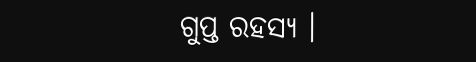ଗୁପ୍ତ ରହସ୍ୟ ।